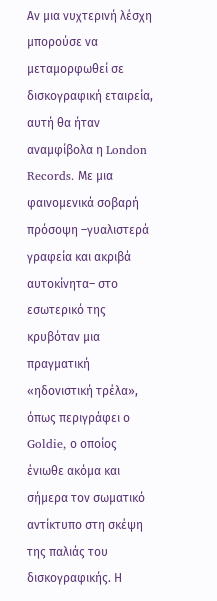Αν μια νυχτερινή λέσχη μπορούσε να μεταμορφωθεί σε δισκογραφική εταιρεία, αυτή θα ήταν αναμφίβολα η London Records. Με μια φαινομενικά σοβαρή πρόσοψη –γυαλιστερά γραφεία και ακριβά αυτοκίνητα– στο εσωτερικό της κρυβόταν μια πραγματική «ηδονιστική τρέλα», όπως περιγράφει ο Goldie, ο οποίος ένιωθε ακόμα και σήμερα τον σωματικό αντίκτυπο στη σκέψη της παλιάς του δισκογραφικής. Η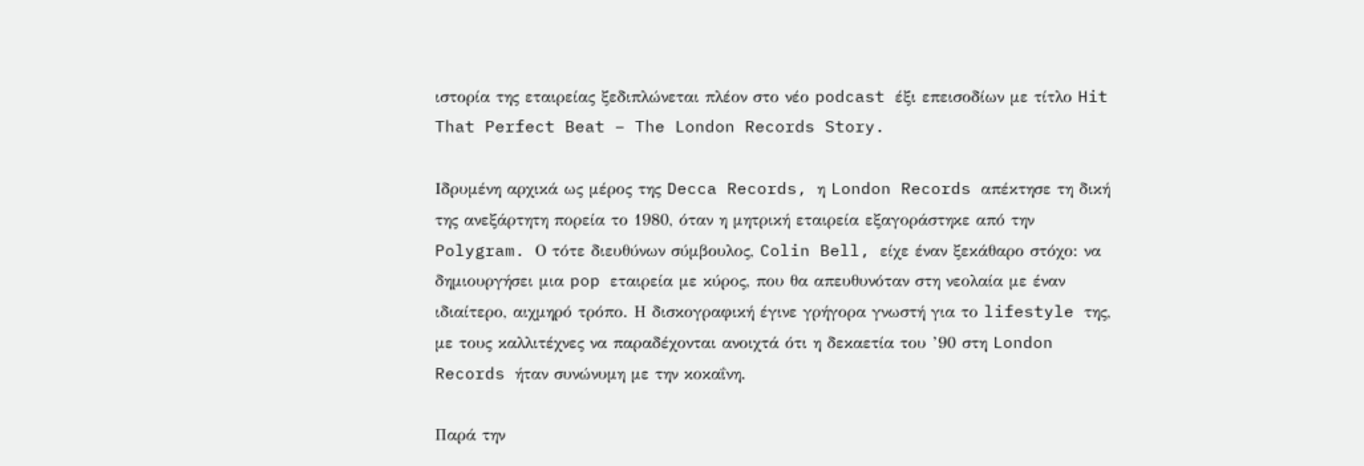ιστορία της εταιρείας ξεδιπλώνεται πλέον στο νέο podcast έξι επεισοδίων με τίτλο Hit That Perfect Beat – The London Records Story.

Ιδρυμένη αρχικά ως μέρος της Decca Records, η London Records απέκτησε τη δική της ανεξάρτητη πορεία το 1980, όταν η μητρική εταιρεία εξαγοράστηκε από την Polygram. Ο τότε διευθύνων σύμβουλος, Colin Bell, είχε έναν ξεκάθαρο στόχο: να δημιουργήσει μια pop εταιρεία με κύρος, που θα απευθυνόταν στη νεολαία με έναν ιδιαίτερο, αιχμηρό τρόπο. Η δισκογραφική έγινε γρήγορα γνωστή για το lifestyle της, με τους καλλιτέχνες να παραδέχονται ανοιχτά ότι η δεκαετία του ’90 στη London Records ήταν συνώνυμη με την κοκαΐνη.

Παρά την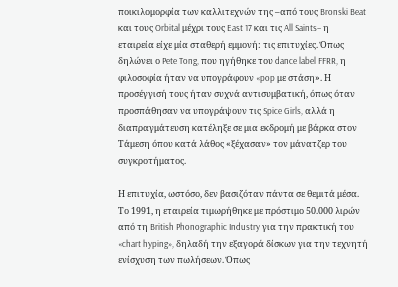ποικιλομορφία των καλλιτεχνών της –από τους Bronski Beat και τους Orbital μέχρι τους East 17 και τις All Saints– η εταιρεία είχε μία σταθερή εμμονή: τις επιτυχίες. Όπως δηλώνει ο Pete Tong, που ηγήθηκε του dance label FFRR, η φιλοσοφία ήταν να υπογράφουν «pop με στάση». Η προσέγγισή τους ήταν συχνά αντισυμβατική, όπως όταν προσπάθησαν να υπογράψουν τις Spice Girls, αλλά η διαπραγμάτευση κατέληξε σε μια εκδρομή με βάρκα στον Τάμεση όπου κατά λάθος «ξέχασαν» τον μάνατζερ του συγκροτήματος.

Η επιτυχία, ωστόσο, δεν βασιζόταν πάντα σε θεμιτά μέσα. Το 1991, η εταιρεία τιμωρήθηκε με πρόστιμο 50.000 λιρών από τη British Phonographic Industry για την πρακτική του «chart hyping», δηλαδή την εξαγορά δίσκων για την τεχνητή ενίσχυση των πωλήσεων. Όπως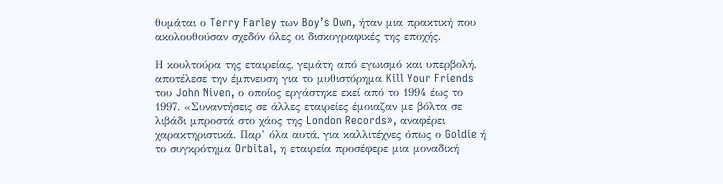θυμάται ο Terry Farley των Boy’s Own, ήταν μια πρακτική που ακολουθούσαν σχεδόν όλες οι δισκογραφικές της εποχής.

Η κουλτούρα της εταιρείας, γεμάτη από εγωισμό και υπερβολή, αποτέλεσε την έμπνευση για το μυθιστόρημα Kill Your Friends του John Niven, ο οποίος εργάστηκε εκεί από το 1994 έως το 1997. «Συναντήσεις σε άλλες εταιρείες έμοιαζαν με βόλτα σε λιβάδι μπροστά στο χάος της London Records», αναφέρει χαρακτηριστικά. Παρ’ όλα αυτά, για καλλιτέχνες όπως ο Goldie ή το συγκρότημα Orbital, η εταιρεία προσέφερε μια μοναδική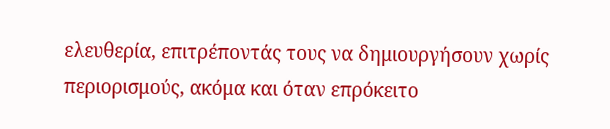ελευθερία, επιτρέποντάς τους να δημιουργήσουν χωρίς περιορισμούς, ακόμα και όταν επρόκειτο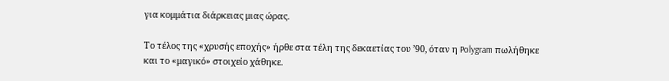για κομμάτια διάρκειας μιας ώρας.

Το τέλος της «χρυσής εποχής» ήρθε στα τέλη της δεκαετίας του ’90, όταν η Polygram πωλήθηκε και το «μαγικό» στοιχείο χάθηκε.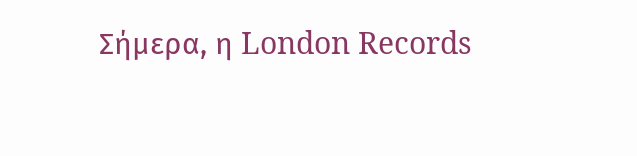Σήμερα, η London Records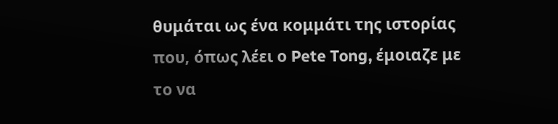θυμάται ως ένα κομμάτι της ιστορίας που, όπως λέει ο Pete Tong, έμοιαζε με το να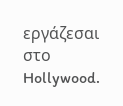εργάζεσαι στο Hollywood.